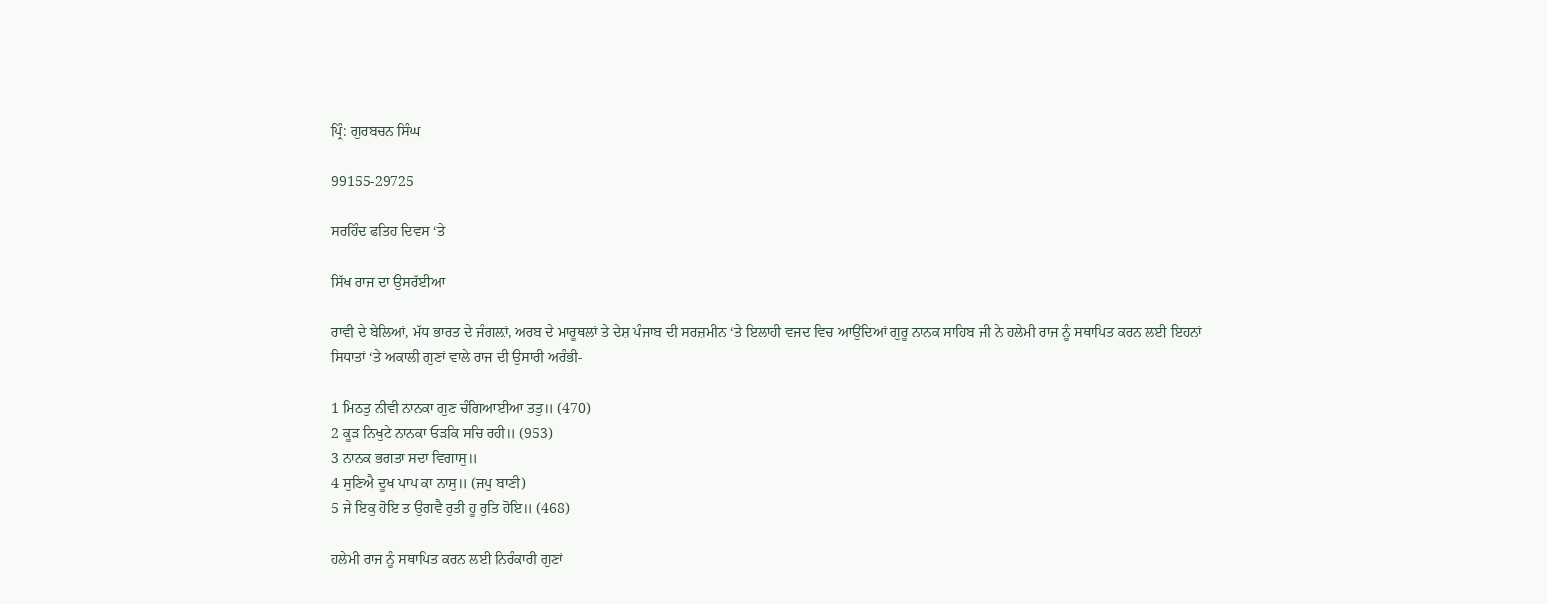ਪ੍ਰਿੰ: ਗੁਰਬਚਨ ਸਿੰਘ

99155-29725

ਸਰਹਿੰਦ ਫਤਿਹ ਦਿਵਸ ‘ਤੇ

ਸਿੱਖ ਰਾਜ ਦਾ ਉਸਰੱਈਆ

ਰਾਵੀ ਦੇ ਬੇਲਿਆਂ, ਮੱਧ ਭਾਰਤ ਦੇ ਜੰਗਲ਼ਾਂ, ਅਰਬ ਦੇ ਮਾਰੂਥਲਾਂ ਤੇ ਦੇਸ਼ ਪੰਜਾਬ ਦੀ ਸਰਜ਼ਮੀਨ ‘ਤੇ ਇਲਾਹੀ ਵਜਦ ਵਿਚ ਆਉਂਦਿਆਂ ਗੁਰੂ ਨਾਨਕ ਸਾਹਿਬ ਜੀ ਨੇ ਹਲੇਮੀ ਰਾਜ ਨੂੰ ਸਥਾਪਿਤ ਕਰਨ ਲਈ ਇਹਨਾਂ ਸਿਧਾਤਾਂ ‘ਤੇ ਅਕਾਲੀ ਗੁਣਾਂ ਵਾਲੇ ਰਾਜ ਦੀ ਉਸਾਰੀ ਅਰੰਭੀ-

1 ਮਿਠਤੁ ਨੀਵੀ ਨਾਨਕਾ ਗੁਣ ਚੰਗਿਆਈਆ ਤਤੁ॥ (470)
2 ਕੂੜ ਨਿਖੁਟੇ ਨਾਨਕਾ ਓੜਕਿ ਸਚਿ ਰਹੀ॥ (953)
3 ਨਾਨਕ ਭਗਤਾ ਸਦਾ ਵਿਗਾਸੁ॥
4 ਸੁਣਿਐ ਦੂਖ ਪਾਪ ਕਾ ਨਾਸੁ॥ (ਜਪੁ ਬਾਣੀ)
5 ਜੇ ਇਕੁ ਹੋਇ ਤ ਉਗਵੈ ਰੁਤੀ ਹੂ ਰੁਤਿ ਹੋਇ॥ (468)

ਹਲੇਮੀ ਰਾਜ ਨੂੰ ਸਥਾਪਿਤ ਕਰਨ ਲਈ ਨਿਰੰਕਾਰੀ ਗੁਣਾਂ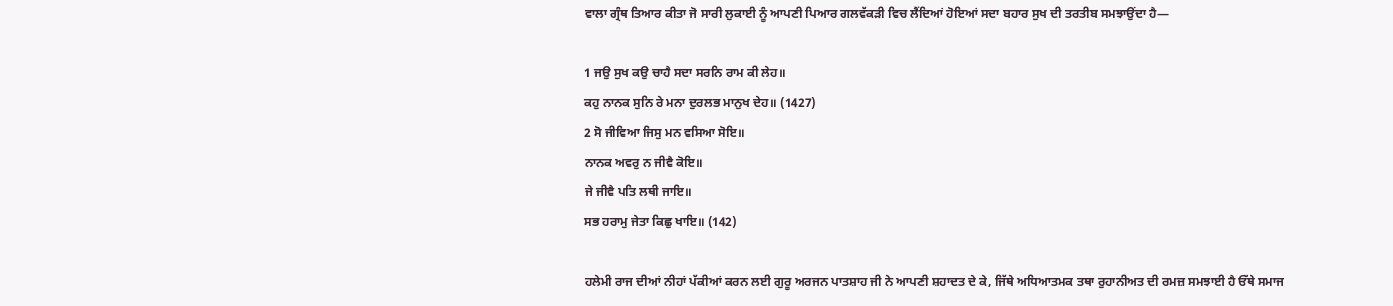ਵਾਲਾ ਗ੍ਰੰਥ ਤਿਆਰ ਕੀਤਾ ਜੋ ਸਾਰੀ ਲੁਕਾਈ ਨੂੰ ਆਪਣੀ ਪਿਆਰ ਗਲਵੱਕੜੀ ਵਿਚ ਲੈਂਦਿਆਂ ਹੋਇਆਂ ਸਦਾ ਬਹਾਰ ਸੁਖ ਦੀ ਤਰਤੀਬ ਸਮਝਾਉਂਦਾ ਹੈ—

1 ਜਉ ਸੁਖ ਕਉ ਚਾਹੈ ਸਦਾ ਸਰਨਿ ਰਾਮ ਕੀ ਲੇਹ॥
ਕਹੁ ਨਾਨਕ ਸੁਨਿ ਰੇ ਮਨਾ ਦੁਰਲਭ ਮਾਨੁਖ ਦੇਹ॥ (1427)
2 ਸੋ ਜੀਵਿਆ ਜਿਸੁ ਮਨ ਵਸਿਆ ਸੋਇ॥
ਨਾਨਕ ਅਵਰੁ ਨ ਜੀਵੈ ਕੋਇ॥
ਜੇ ਜੀਵੈ ਪਤਿ ਲਥੀ ਜਾਇ॥
ਸਭ ਹਰਾਮੁ ਜੇਤਾ ਕਿਛੁ ਖਾਇ॥ (142)

ਹਲੇਮੀ ਰਾਜ ਦੀਆਂ ਨੀਹਾਂ ਪੱਕੀਆਂ ਕਰਨ ਲਈ ਗੁਰੂ ਅਰਜਨ ਪਾਤਸ਼ਾਹ ਜੀ ਨੇ ਆਪਣੀ ਸ਼ਹਾਦਤ ਦੇ ਕੇ, ਜਿੱਥੇ ਅਧਿਆਤਮਕ ਤਥਾ ਰੁਹਾਨੀਅਤ ਦੀ ਰਮਜ਼ ਸਮਝਾਈ ਹੈ ਓੱਥੇ ਸਮਾਜ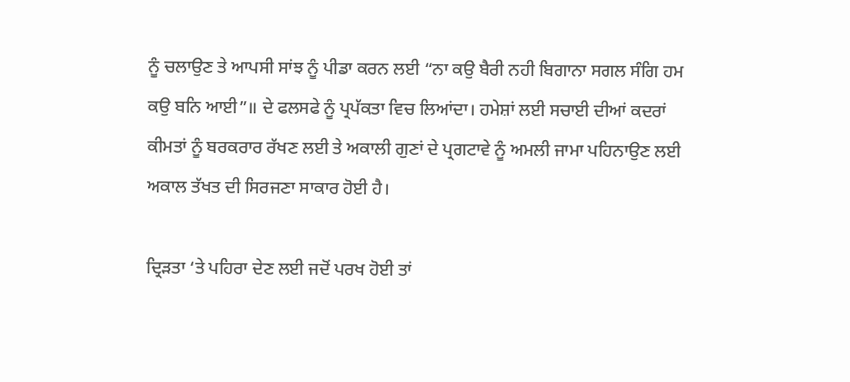ਨੂੰ ਚਲਾਉਣ ਤੇ ਆਪਸੀ ਸਾਂਝ ਨੂੰ ਪੀਡਾ ਕਰਨ ਲਈ “ਨਾ ਕਉ ਬੈਰੀ ਨਹੀ ਬਿਗਾਨਾ ਸਗਲ ਸੰਗਿ ਹਮ ਕਉ ਬਨਿ ਆਈ”॥ ਦੇ ਫਲਸਫੇ ਨੂੰ ਪ੍ਰਪੱਕਤਾ ਵਿਚ ਲਿਆਂਦਾ। ਹਮੇਸ਼ਾਂ ਲਈ ਸਚਾਈ ਦੀਆਂ ਕਦਰਾਂ ਕੀਮਤਾਂ ਨੂੰ ਬਰਕਰਾਰ ਰੱਖਣ ਲਈ ਤੇ ਅਕਾਲੀ ਗੁਣਾਂ ਦੇ ਪ੍ਰਗਟਾਵੇ ਨੂੰ ਅਮਲੀ ਜਾਮਾ ਪਹਿਨਾਉਣ ਲਈ ਅਕਾਲ ਤੱਖਤ ਦੀ ਸਿਰਜਣਾ ਸਾਕਾਰ ਹੋਈ ਹੈ।

ਦ੍ਰਿੜਤਾ ‘ਤੇ ਪਹਿਰਾ ਦੇਣ ਲਈ ਜਦੋਂ ਪਰਖ ਹੋਈ ਤਾਂ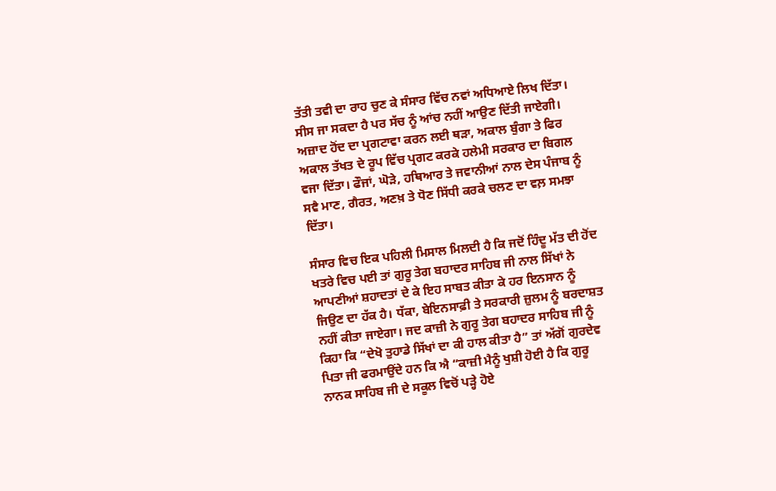ਤੱਤੀ ਤਵੀ ਦਾ ਰਾਹ ਚੁਣ ਕੇ ਸੰਸਾਰ ਵਿੱਚ ਨਵਾਂ ਅਧਿਆਏ ਲਿਖ ਦਿੱਤਾ। ਸੀਸ ਜਾ ਸਕਦਾ ਹੈ ਪਰ ਸੱਚ ਨੂੰ ਆਂਚ ਨਹੀਂ ਆਉਣ ਦਿੱਤੀ ਜਾਏਗੀ। ਅਜ਼ਾਦ ਹੋਂਦ ਦਾ ਪ੍ਰਗਟਾਵਾ ਕਰਨ ਲਈ ਥੜਾ, ਅਕਾਲ ਬੁੰਗਾ ਤੇ ਫਿਰ ਅਕਾਲ ਤੱਖਤ ਦੇ ਰੂਪ ਵਿੱਚ ਪ੍ਰਗਟ ਕਰਕੇ ਹਲੇਮੀ ਸਰਕਾਰ ਦਾ ਬਿਗਲ ਵਜਾ ਦਿੱਤਾ। ਫੌਜਾਂ, ਘੋੜੇ, ਹਥਿਆਰ ਤੇ ਜਵਾਨੀਆਂ ਨਾਲ ਦੇਸ ਪੰਜਾਬ ਨੂੰ ਸਵੈ ਮਾਣ, ਗੈਰਤ, ਅਣਖ਼ ਤੇ ਧੋਣ ਸਿੱਧੀ ਕਰਕੇ ਚਲਣ ਦਾ ਵਲ਼ ਸਮਝਾ ਦਿੱਤਾ।

ਸੰਸਾਰ ਵਿਚ ਇਕ ਪਹਿਲੀ ਮਿਸਾਲ ਮਿਲਦੀ ਹੈ ਕਿ ਜਦੋਂ ਹਿੰਦੂ ਮੱਤ ਦੀ ਹੋਂਦ ਖਤਰੇ ਵਿਚ ਪਈ ਤਾਂ ਗੁਰੂ ਤੇਗ ਬਹਾਦਰ ਸਾਹਿਬ ਜੀ ਨਾਲ ਸਿੱਖਾਂ ਨੇ ਆਪਣੀਆਂ ਸ਼ਹਾਦਤਾਂ ਦੇ ਕੇ ਇਹ ਸਾਬਤ ਕੀਤਾ ਕੇ ਹਰ ਇਨਸਾਨ ਨੂੰ ਜਿਉਣ ਦਾ ਹੱਕ ਹੈ। ਧੱਕਾ, ਬੇਇਨਸਾਫ਼ੀ ਤੇ ਸਰਕਾਰੀ ਜ਼ੁਲਮ ਨੂੰ ਬਰਦਾਸ਼ਤ ਨਹੀਂ ਕੀਤਾ ਜਾਏਗਾ। ਜਦ ਕਾਜ਼ੀ ਨੇ ਗੁਰੂ ਤੇਗ ਬਹਾਦਰ ਸਾਹਿਬ ਜੀ ਨੂੰ ਕਿਹਾ ਕਿ “ਦੇਖੋ ਤੁਹਾਡੇ ਸਿੱਖਾਂ ਦਾ ਕੀ ਹਾਲ ਕੀਤਾ ਹੈ” ਤਾਂ ਅੱਗੋਂ ਗੁਰਦੇਵ ਪਿਤਾ ਜੀ ਫਰਮਾਉਂਦੇ ਹਨ ਕਿ ਐ “ਕਾਜ਼ੀ ਮੈਨੂੰ ਖੁਸ਼ੀ ਹੋਈ ਹੈ ਕਿ ਗੁਰੂ ਨਾਨਕ ਸਾਹਿਬ ਜੀ ਦੇ ਸਕੂਲ ਵਿਚੋਂ ਪੜ੍ਹੇ ਹੋਏ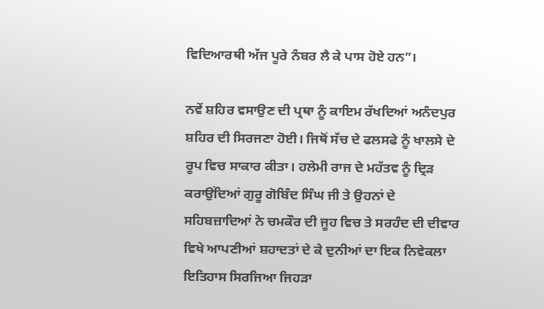ਵਿਦਿਆਰਥੀ ਅੱਜ ਪੂਰੇ ਨੰਬਰ ਲੈ ਕੇ ਪਾਸ ਹੋਏ ਹਨ”।

ਨਵੇਂ ਸ਼ਹਿਰ ਵਸਾਉਣ ਦੀ ਪ੍ਰਥਾ ਨੂੰ ਕਾਇਮ ਰੱਖਦਿਆਂ ਅਨੰਦਪੁਰ ਸ਼ਹਿਰ ਦੀ ਸਿਰਜਣਾ ਹੋਈ। ਜਿਥੋਂ ਸੱਚ ਦੇ ਫਲਸਫੇ ਨੂੰ ਖਾਲਸੇ ਦੇ ਰੂਪ ਵਿਚ ਸਾਕਾਰ ਕੀਤਾ। ਹਲੇਮੀ ਰਾਜ ਦੇ ਮਹੱਤਵ ਨੂੰ ਦ੍ਰਿੜ ਕਰਾਉਂਦਿਆਂ ਗੁਰੂ ਗੋਬਿੰਦ ਸਿੰਘ ਜੀ ਤੇ ਉਹਨਾਂ ਦੇ ਸਹਿਬਜ਼ਾਦਿਆਂ ਨੇ ਚਮਕੌਰ ਦੀ ਜੂਹ ਵਿਚ ਤੇ ਸਰਹੰਦ ਦੀ ਦੀਵਾਰ ਵਿਖੇ ਆਪਣੀਆਂ ਸ਼ਹਾਦਤਾਂ ਦੇ ਕੇ ਦੁਨੀਆਂ ਦਾ ਇਕ ਨਿਵੇਕਲਾ ਇਤਿਹਾਸ ਸਿਰਜਿਆ ਜਿਹੜਾ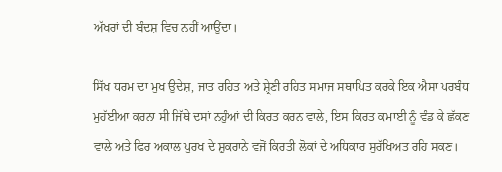ਅੱਖਰਾਂ ਦੀ ਬੰਦਸ਼ ਵਿਚ ਨਹੀਂ ਆਉਂਦਾ।

ਸਿੱਖ ਧਰਮ ਦਾ ਮੁਖ ਉਦੇਸ਼, ਜਾਤ ਰਹਿਤ ਅਤੇ ਸ਼੍ਰੇਣੀ ਰਹਿਤ ਸਮਾਜ ਸਥਾਪਿਤ ਕਰਕੇ ਇਕ ਐਸਾ ਪਰਬੰਧ ਮੁਹੱਈਆ ਕਰਨਾ ਸੀ ਜਿੱਥੇ ਦਸਾਂ ਨਹੁੰਆਂ ਦੀ ਕਿਰਤ ਕਰਨ ਵਾਲੇ, ਇਸ ਕਿਰਤ ਕਮਾਈ ਨੂੰ ਵੰਡ ਕੇ ਛੱਕਣ ਵਾਲੇ ਅਤੇ ਫਿਰ ਅਕਾਲ ਪੁਰਖ ਦੇ ਸ਼ੁਕਰਾਨੇ ਵਜੋਂ ਕਿਰਤੀ ਲੋਕਾਂ ਦੇ ਅਧਿਕਾਰ ਸੁਰੱਖਿਅਤ ਰਹਿ ਸਕਣ।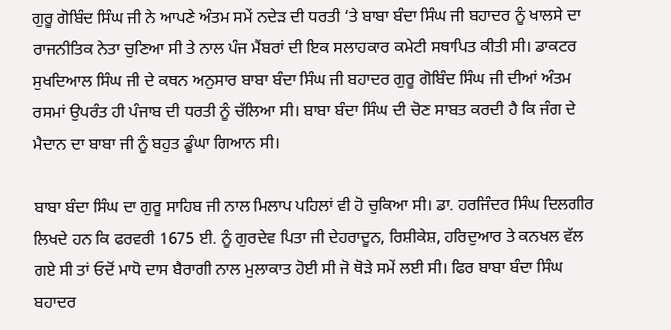ਗੁਰੂ ਗੋਬਿੰਦ ਸਿੰਘ ਜੀ ਨੇ ਆਪਣੇ ਅੰਤਮ ਸਮੇਂ ਨਦੇੜ ਦੀ ਧਰਤੀ ‘ਤੇ ਬਾਬਾ ਬੰਦਾ ਸਿੰਘ ਜੀ ਬਹਾਦਰ ਨੂੰ ਖਾਲਸੇ ਦਾ ਰਾਜਨੀਤਿਕ ਨੇਤਾ ਚੁਣਿਆ ਸੀ ਤੇ ਨਾਲ ਪੰਜ ਮੈਂਬਰਾਂ ਦੀ ਇਕ ਸਲਾਹਕਾਰ ਕਮੇਟੀ ਸਥਾਪਿਤ ਕੀਤੀ ਸੀ। ਡਾਕਟਰ ਸੁਖਦਿਆਲ ਸਿੰਘ ਜੀ ਦੇ ਕਥਨ ਅਨੁਸਾਰ ਬਾਬਾ ਬੰਦਾ ਸਿੰਘ ਜੀ ਬਹਾਦਰ ਗੁਰੂ ਗੋਬਿੰਦ ਸਿੰਘ ਜੀ ਦੀਆਂ ਅੰਤਮ ਰਸਮਾਂ ਉਪਰੰਤ ਹੀ ਪੰਜਾਬ ਦੀ ਧਰਤੀ ਨੂੰ ਚੱਲਿਆ ਸੀ। ਬਾਬਾ ਬੰਦਾ ਸਿੰਘ ਦੀ ਚੋਣ ਸਾਬਤ ਕਰਦੀ ਹੈ ਕਿ ਜੰਗ ਦੇ ਮੈਦਾਨ ਦਾ ਬਾਬਾ ਜੀ ਨੂੰ ਬਹੁਤ ਡੂੰਘਾ ਗਿਆਨ ਸੀ।

ਬਾਬਾ ਬੰਦਾ ਸਿੰਘ ਦਾ ਗੁਰੂ ਸਾਹਿਬ ਜੀ ਨਾਲ ਮਿਲਾਪ ਪਹਿਲਾਂ ਵੀ ਹੋ ਚੁਕਿਆ ਸੀ। ਡਾ. ਹਰਜਿੰਦਰ ਸਿੰਘ ਦਿਲਗੀਰ ਲਿਖਦੇ ਹਨ ਕਿ ਫਰਵਰੀ 1675 ਈ. ਨੂੰ ਗੁਰਦੇਵ ਪਿਤਾ ਜੀ ਦੇਹਰਾਦੂਨ, ਰਿਸ਼ੀਕੇਸ਼, ਹਰਿਦੁਆਰ ਤੇ ਕਨਖਲ ਵੱਲ ਗਏ ਸੀ ਤਾਂ ਓਦੋਂ ਮਾਧੋ ਦਾਸ ਬੈਰਾਗੀ ਨਾਲ ਮੁਲਾਕਾਤ ਹੋਈ ਸੀ ਜੋ ਥੋੜੇ ਸਮੇਂ ਲਈ ਸੀ। ਫਿਰ ਬਾਬਾ ਬੰਦਾ ਸਿੰਘ ਬਹਾਦਰ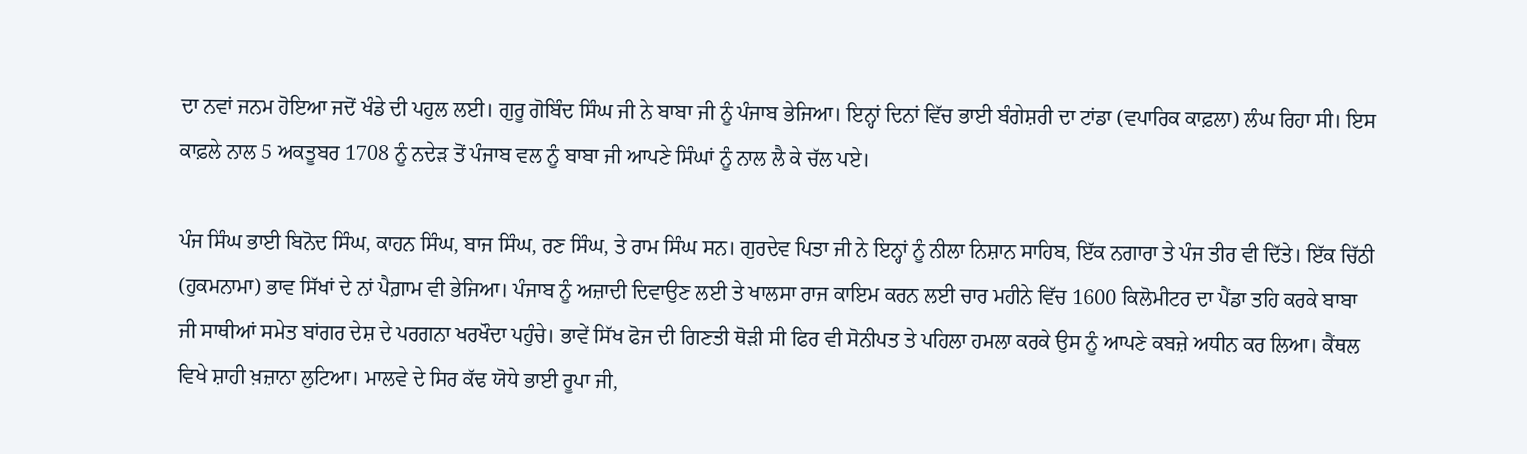ਦਾ ਨਵਾਂ ਜਨਮ ਹੋਇਆ ਜਦੋਂ ਖੰਡੇ ਦੀ ਪਹੁਲ ਲਈ। ਗੁਰੂ ਗੋਬਿੰਦ ਸਿੰਘ ਜੀ ਨੇ ਬਾਬਾ ਜੀ ਨੂੰ ਪੰਜਾਬ ਭੇਜਿਆ। ਇਨ੍ਹਾਂ ਦਿਨਾਂ ਵਿੱਚ ਭਾਈ ਬੰਗੇਸ਼ਰੀ ਦਾ ਟਾਂਡਾ (ਵਪਾਰਿਕ ਕਾਫ਼ਲਾ) ਲੰਘ ਰਿਹਾ ਸੀ। ਇਸ ਕਾਫ਼ਲੇ ਨਾਲ 5 ਅਕਤੂਬਰ 1708 ਨੂੰ ਨਦੇੜ ਤੋਂ ਪੰਜਾਬ ਵਲ ਨੂੰ ਬਾਬਾ ਜੀ ਆਪਣੇ ਸਿੰਘਾਂ ਨੂੰ ਨਾਲ ਲੈ ਕੇ ਚੱਲ ਪਏ।

ਪੰਜ ਸਿੰਘ ਭਾਈ ਬਿਨੋਦ ਸਿੰਘ, ਕਾਹਨ ਸਿੰਘ, ਬਾਜ ਸਿੰਘ, ਰਣ ਸਿੰਘ, ਤੇ ਰਾਮ ਸਿੰਘ ਸਨ। ਗੁਰਦੇਵ ਪਿਤਾ ਜੀ ਨੇ ਇਨ੍ਹਾਂ ਨੂੰ ਨੀਲਾ ਨਿਸ਼ਾਨ ਸਾਹਿਬ, ਇੱਕ ਨਗਾਰਾ ਤੇ ਪੰਜ ਤੀਰ ਵੀ ਦਿੱਤੇ। ਇੱਕ ਚਿੱਠੀ (ਹੁਕਮਨਾਮਾ) ਭਾਵ ਸਿੱਖਾਂ ਦੇ ਨਾਂ ਪੈਗ਼ਾਮ ਵੀ ਭੇਜਿਆ। ਪੰਜਾਬ ਨੂੰ ਅਜ਼ਾਦੀ ਦਿਵਾਉਣ ਲਈ ਤੇ ਖਾਲਸਾ ਰਾਜ ਕਾਇਮ ਕਰਨ ਲਈ ਚਾਰ ਮਹੀਨੇ ਵਿੱਚ 1600 ਕਿਲੋਮੀਟਰ ਦਾ ਪੈਂਡਾ ਤਹਿ ਕਰਕੇ ਬਾਬਾ ਜੀ ਸਾਥੀਆਂ ਸਮੇਤ ਬਾਂਗਰ ਦੇਸ਼ ਦੇ ਪਰਗਨਾ ਖਰਖੌਦਾ ਪਹੁੰਚੇ। ਭਾਵੇਂ ਸਿੱਖ ਫੋਜ ਦੀ ਗਿਣਤੀ ਥੋੜੀ ਸੀ ਫਿਰ ਵੀ ਸੋਨੀਪਤ ਤੇ ਪਹਿਲਾ ਹਮਲਾ ਕਰਕੇ ਉਸ ਨੂੰ ਆਪਣੇ ਕਬਜ਼ੇ ਅਧੀਨ ਕਰ ਲਿਆ। ਕੈਂਥਲ ਵਿਖੇ ਸ਼ਾਹੀ ਖ਼ਜ਼ਾਨਾ ਲੁਟਿਆ। ਮਾਲਵੇ ਦੇ ਸਿਰ ਕੱਢ ਯੋਧੇ ਭਾਈ ਰੂਪਾ ਜੀ,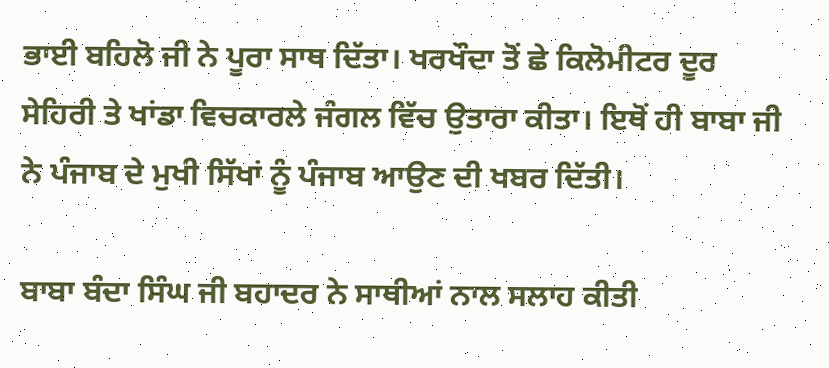ਭਾਈ ਬਹਿਲੋ ਜੀ ਨੇ ਪੂਰਾ ਸਾਥ ਦਿੱਤਾ। ਖਰਖੌਦਾ ਤੋਂ ਛੇ ਕਿਲੋਮੀਟਰ ਦੂਰ ਸੇਹਿਰੀ ਤੇ ਖਾਂਡਾ ਵਿਚਕਾਰਲੇ ਜੰਗਲ ਵਿੱਚ ਉਤਾਰਾ ਕੀਤਾ। ਇਥੋਂ ਹੀ ਬਾਬਾ ਜੀ ਨੇ ਪੰਜਾਬ ਦੇ ਮੁਖੀ ਸਿੱਖਾਂ ਨੂੰ ਪੰਜਾਬ ਆਉਣ ਦੀ ਖਬਰ ਦਿੱਤੀ।

ਬਾਬਾ ਬੰਦਾ ਸਿੰਘ ਜੀ ਬਹਾਦਰ ਨੇ ਸਾਥੀਆਂ ਨਾਲ ਸਲਾਹ ਕੀਤੀ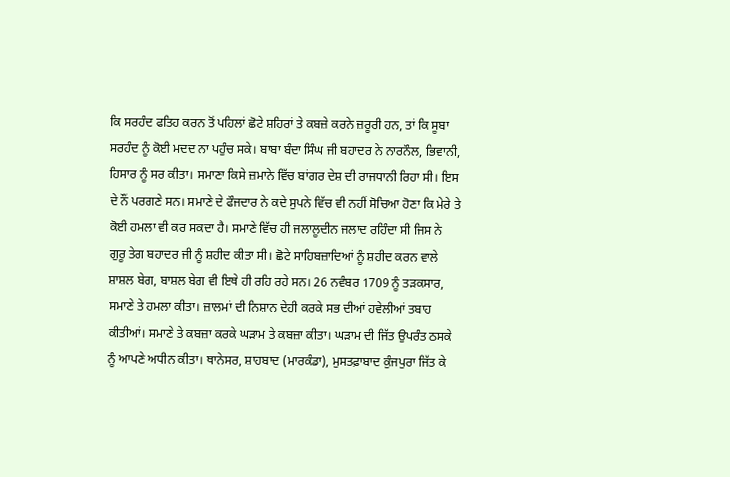ਕਿ ਸਰਹੰਦ ਫਤਿਹ ਕਰਨ ਤੋਂ ਪਹਿਲਾਂ ਛੋਟੇ ਸ਼ਹਿਰਾਂ ਤੇ ਕਬਜ਼ੇ ਕਰਨੇ ਜ਼ਰੂਰੀ ਹਨ, ਤਾਂ ਕਿ ਸੂਬਾ ਸਰਹੰਦ ਨੂੰ ਕੋਈ ਮਦਦ ਨਾ ਪਹੁੰਚ ਸਕੇ। ਬਾਬਾ ਬੰਦਾ ਸਿੰਘ ਜੀ ਬਹਾਦਰ ਨੇ ਨਾਰਨੌਲ, ਭਿਵਾਨੀ, ਹਿਸਾਰ ਨੂੰ ਸਰ ਕੀਤਾ। ਸਮਾਣਾ ਕਿਸੇ ਜ਼ਮਾਨੇ ਵਿੱਚ ਬਾਂਗਰ ਦੇਸ਼ ਦੀ ਰਾਜਧਾਨੀ ਰਿਹਾ ਸੀ। ਇਸ ਦੇ ਨੌਂ ਪਰਗਣੇ ਸਨ। ਸਮਾਣੇ ਦੇ ਫੌਜਦਾਰ ਨੇ ਕਦੇ ਸੁਪਨੇ ਵਿੱਚ ਵੀ ਨਹੀਂ ਸੋਚਿਆ ਹੋਣਾ ਕਿ ਮੇਰੇ ਤੇ ਕੋਈ ਹਮਲਾ ਵੀ ਕਰ ਸਕਦਾ ਹੈ। ਸਮਾਣੇ ਵਿੱਚ ਹੀ ਜਲਾਲੂਦੀਨ ਜਲਾਦ ਰਹਿੰਦਾ ਸੀ ਜਿਸ ਨੇ ਗੁਰੂ ਤੇਗ ਬਹਾਦਰ ਜੀ ਨੂੰ ਸ਼ਹੀਦ ਕੀਤਾ ਸੀ। ਛੋਟੇ ਸਾਹਿਬਜ਼ਾਦਿਆਂ ਨੂੰ ਸ਼ਹੀਦ ਕਰਨ ਵਾਲੇ ਸ਼ਾਸ਼ਲ ਬੇਗ, ਬਾਸ਼ਲ ਬੇਗ ਵੀ ਇਥੇ ਹੀ ਰਹਿ ਰਹੇ ਸਨ। 26 ਨਵੰਬਰ 1709 ਨੂੰ ਤੜਕਸਾਰ, ਸਮਾਣੇ ਤੇ ਹਮਲਾ ਕੀਤਾ। ਜ਼ਾਲਮਾਂ ਦੀ ਨਿਸ਼ਾਨ ਦੇਹੀ ਕਰਕੇ ਸਭ ਦੀਆਂ ਹਵੇਲੀਆਂ ਤਬਾਹ ਕੀਤੀਆਂ। ਸਮਾਣੇ ਤੇ ਕਬਜ਼ਾ ਕਰਕੇ ਘੜਾਮ ਤੇ ਕਬਜ਼ਾ ਕੀਤਾ। ਘੜਾਮ ਦੀ ਜਿੱਤ ਉਪਰੰਤ ਠਸਕੇ ਨੂੰ ਆਪਣੇ ਅਧੀਨ ਕੀਤਾ। ਥਾਨੇਸਰ, ਸ਼ਾਹਬਾਦ (ਮਾਰਕੰਡਾ), ਮੁਸਤਫ਼ਾਬਾਦ ਕੁੰਜਪੁਰਾ ਜਿੱਤ ਕੇ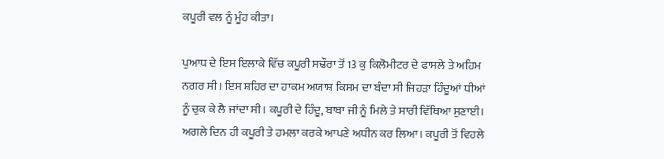ਕਪੂਰੀ ਵਲ ਨੂੰ ਮੂੰਹ ਕੀਤਾ।

ਪੁਆਧ ਦੇ ਇਸ ਇਲਾਕੇ ਵਿੱਚ ਕਪੂਰੀ ਸਢੌਰਾ ਤੋਂ 13 ਕੁ ਕਿਲੋਮੀਟਰ ਦੇ ਫਾਸਲੇ ਤੇ ਅਹਿਮ ਨਗਰ ਸੀ। ਇਸ ਸ਼ਹਿਰ ਦਾ ਹਾਕਮ ਅਯਾਸ਼ ਕਿਸਮ ਦਾ ਬੰਦਾ ਸੀ ਜਿਹੜਾ ਹਿੰਦੂਆਂ ਧੀਆਂ ਨੂੰ ਚੁਕ ਕੇ ਲੈ ਜਾਂਦਾ ਸੀ। ਕਪੂਰੀ ਦੇ ਹਿੰਦੂ, ਬਾਬਾ ਜੀ ਨੂੰ ਮਿਲੇ ਤੇ ਸਾਰੀ ਵਿੱਥਿਆ ਸੁਣਾਈ। ਅਗਲੇ ਦਿਨ ਹੀ ਕਪੂਰੀ ਤੇ ਹਮਲਾ ਕਰਕੇ ਆਪਣੇ ਅਧੀਨ ਕਰ ਲਿਆ। ਕਪੂਰੀ ਤੋਂ ਵਿਹਲੇ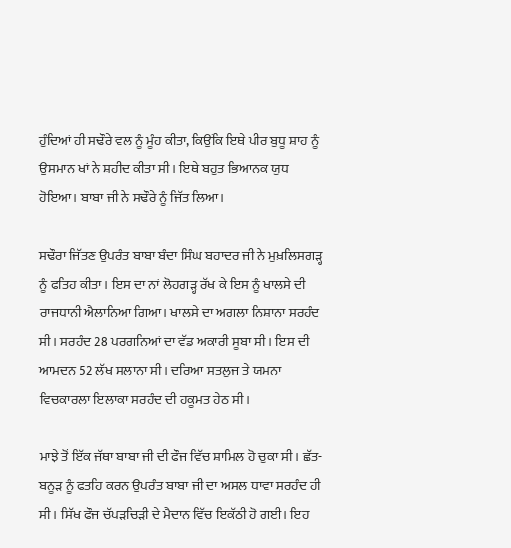ਹੁੰਦਿਆਂ ਹੀ ਸਢੌਰੇ ਵਲ ਨੂੰ ਮੂੰਹ ਕੀਤਾ, ਕਿਉਂਕਿ ਇਥੇ ਪੀਰ ਬੁਧੂ ਸ਼ਾਹ ਨੂੰ ਉਸਮਾਨ ਖਾਂ ਨੇ ਸ਼ਹੀਦ ਕੀਤਾ ਸੀ। ਇਥੇ ਬਹੁਤ ਭਿਆਨਕ ਯੁਧ ਹੋਇਆ। ਬਾਬਾ ਜੀ ਨੇ ਸਢੌਰੇ ਨੂੰ ਜਿੱਤ ਲਿਆ।

ਸਢੌਰਾ ਜਿੱਤਣ ਉਪਰੰਤ ਬਾਬਾ ਬੰਦਾ ਸਿੰਘ ਬਹਾਦਰ ਜੀ ਨੇ ਮੁਖ਼ਲਿਸਗੜ੍ਹ ਨੂੰ ਫਤਿਹ ਕੀਤਾ। ਇਸ ਦਾ ਨਾਂ ਲੋਹਗੜ੍ਹ ਰੱਖ ਕੇ ਇਸ ਨੂੰ ਖਾਲਸੇ ਦੀ ਰਾਜਧਾਨੀ ਐਲਾਨਿਆ ਗਿਆ। ਖਾਲਸੇ ਦਾ ਅਗਲਾ ਨਿਸ਼ਾਨਾ ਸਰਹੰਦ ਸੀ। ਸਰਹੰਦ 28 ਪਰਗਨਿਆਂ ਦਾ ਵੱਡ ਅਕਾਰੀ ਸੂਬਾ ਸੀ। ਇਸ ਦੀ ਆਮਦਨ 52 ਲੱਖ ਸਲਾਨਾ ਸੀ। ਦਰਿਆ ਸਤਲੁਜ ਤੇ ਯਮਨਾ ਵਿਚਕਾਰਲਾ ਇਲਾਕਾ ਸਰਹੰਦ ਦੀ ਹਕੂਮਤ ਹੇਠ ਸੀ।

ਮਾਝੇ ਤੋਂ ਇੱਕ ਜੱਥਾ ਬਾਬਾ ਜੀ ਦੀ ਫੌਜ ਵਿੱਚ ਸ਼ਾਮਿਲ ਹੋ ਚੁਕਾ ਸੀ। ਛੱਤ-ਬਨੂੜ ਨੂੰ ਫਤਹਿ ਕਰਨ ਉਪਰੰਤ ਬਾਬਾ ਜੀ ਦਾ ਅਸਲ ਧਾਵਾ ਸਰਹੰਦ ਹੀ ਸੀ। ਸਿੱਖ ਫੌਜ ਚੱਪੜਚਿੜੀ ਦੇ ਮੈਦਾਨ ਵਿੱਚ ਇਕੱਠੀ ਹੋ ਗਈ। ਇਹ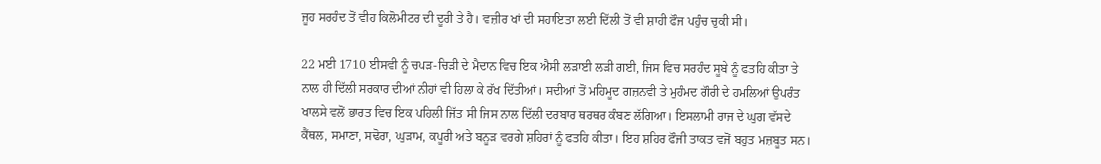ਜੂਹ ਸਰਹੰਦ ਤੋਂ ਵੀਹ ਕਿਲੋਮੀਟਰ ਦੀ ਦੂਰੀ ਤੇ ਹੈ। ਵਜ਼ੀਰ ਖਾਂ ਦੀ ਸਹਾਇਤਾ ਲਈ ਦਿੱਲੀ ਤੋਂ ਵੀ ਸ਼ਾਹੀ ਫੌਜ ਪਹੁੰਚ ਚੁਕੀ ਸੀ।

22 ਮਈ 1710 ਈਸਵੀ ਨੂੰ ਚਪੜ-ਚਿੜੀ ਦੇ ਮੈਦਾਨ ਵਿਚ ਇਕ ਐਸੀ ਲੜਾਈ ਲੜੀ ਗਈ, ਜਿਸ ਵਿਚ ਸਰਹੰਦ ਸੂਬੇ ਨੂੰ ਫਤਹਿ ਕੀਤਾ ਤੇ ਨਾਲ ਹੀ ਦਿੱਲੀ ਸਰਕਾਰ ਦੀਆਂ ਨੀਹਾਂ ਵੀ ਹਿਲਾ ਕੇ ਰੱਖ ਦਿੱਤੀਆਂ। ਸਦੀਆਂ ਤੋਂ ਮਹਿਮੂਦ ਗਜ਼ਨਵੀ ਤੇ ਮੁਹੰਮਦ ਗੌਰੀ ਦੇ ਹਮਲਿਆਂ ਉਪਰੰਤ ਖਾਲਸੇ ਵਲੋਂ ਭਾਰਤ ਵਿਚ ਇਕ ਪਹਿਲੀ ਜਿੱਤ ਸੀ ਜਿਸ ਨਾਲ ਦਿੱਲੀ ਦਰਬਾਰ ਥਰਥਰ ਕੰਬਣ ਲੱਗਿਆ। ਇਸਲਾਮੀ ਰਾਜ ਦੇ ਘੁਗ ਵੱਸਦੇ ਕੈਂਥਲ, ਸਮਾਣਾ, ਸਢੋਰਾ, ਘੁੜਾਮ, ਕਪੂਰੀ ਅਤੇ ਬਨੂੜ ਵਰਗੇ ਸ਼ਹਿਰਾਂ ਨੂੰ ਫਤਹਿ ਕੀਤਾ। ਇਹ ਸ਼ਹਿਰ ਫੌਜੀ ਤਾਕਤ ਵਜੋਂ ਬਹੁਤ ਮਜ਼ਬੂਤ ਸਨ।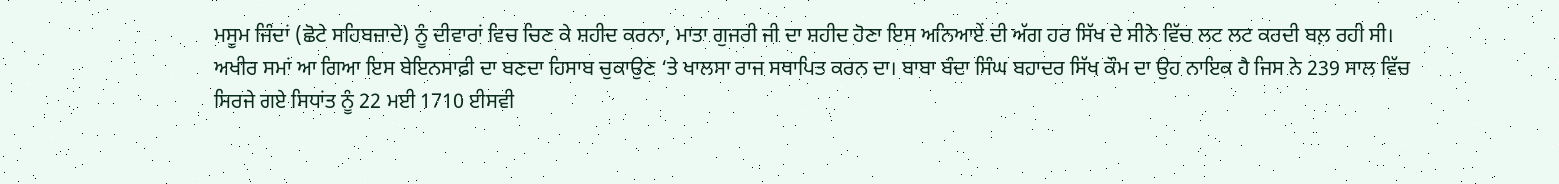ਮਸੂਮ ਜਿੰਦਾਂ (ਛੋਟੇ ਸਹਿਬਜ਼ਾਦੇ) ਨੂੰ ਦੀਵਾਰਾਂ ਵਿਚ ਚਿਣ ਕੇ ਸ਼ਹੀਦ ਕਰਨਾ, ਮਾਤਾ ਗੁਜਰੀ ਜੀ ਦਾ ਸ਼ਹੀਦ ਹੋਣਾ ਇਸ ਅਨਿਆਏਂ ਦੀ ਅੱਗ ਹਰ ਸਿੱਖ ਦੇ ਸੀਨੇ ਵਿੱਚ ਲਟ ਲਟ ਕਰਦੀ ਬਲ਼ ਰਹੀ ਸੀ। ਅਖੀਰ ਸਮਾਂ ਆ ਗਿਆ ਇਸ ਬੇਇਨਸਾਫ਼ੀ ਦਾ ਬਣਦਾ ਹਿਸਾਬ ਚੁਕਾਉਣ ‘ਤੇ ਖਾਲਸਾ ਰਾਜ ਸਥਾਪਿਤ ਕਰਨ ਦਾ। ਬਾਬਾ ਬੰਦਾ ਸਿੰਘ ਬਹਾਦਰ ਸਿੱਖ ਕੌਮ ਦਾ ਉਹ ਨਾਇਕ ਹੈ ਜਿਸ ਨੇ 239 ਸਾਲ ਵਿੱਚ ਸਿਰਜੇ ਗਏ ਸਿਧਾਂਤ ਨੂੰ 22 ਮਈ 1710 ਈਸਵੀ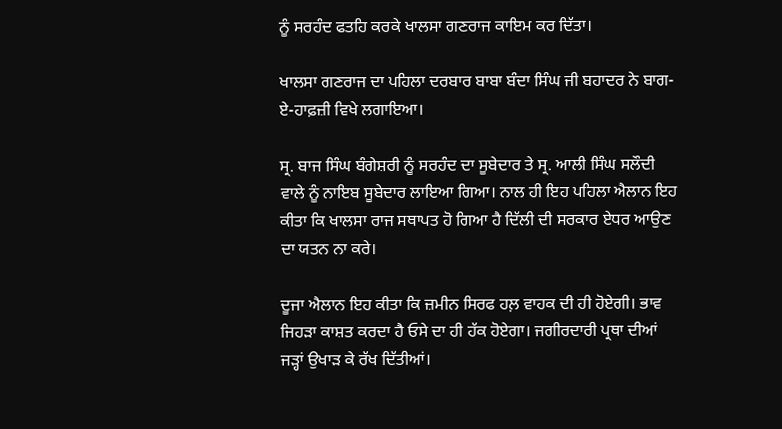ਨੂੰ ਸਰਹੰਦ ਫਤਹਿ ਕਰਕੇ ਖਾਲਸਾ ਗਣਰਾਜ ਕਾਇਮ ਕਰ ਦਿੱਤਾ।

ਖਾਲਸਾ ਗਣਰਾਜ ਦਾ ਪਹਿਲਾ ਦਰਬਾਰ ਬਾਬਾ ਬੰਦਾ ਸਿੰਘ ਜੀ ਬਹਾਦਰ ਨੇ ਬਾਗ-ਏ-ਹਾਫ਼ਜ਼ੀ ਵਿਖੇ ਲਗਾਇਆ।

ਸ੍ਰ. ਬਾਜ ਸਿੰਘ ਬੰਗੇਸ਼ਰੀ ਨੂੰ ਸਰਹੰਦ ਦਾ ਸੂਬੇਦਾਰ ਤੇ ਸ੍ਰ. ਆਲੀ ਸਿੰਘ ਸਲੌਦੀ ਵਾਲੇ ਨੂੰ ਨਾਇਬ ਸੂਬੇਦਾਰ ਲਾਇਆ ਗਿਆ। ਨਾਲ ਹੀ ਇਹ ਪਹਿਲਾ ਐਲਾਨ ਇਹ ਕੀਤਾ ਕਿ ਖਾਲਸਾ ਰਾਜ ਸਥਾਪਤ ਹੋ ਗਿਆ ਹੈ ਦਿੱਲੀ ਦੀ ਸਰਕਾਰ ਏਧਰ ਆਉਣ ਦਾ ਯਤਨ ਨਾ ਕਰੇ।

ਦੂਜਾ ਐਲਾਨ ਇਹ ਕੀਤਾ ਕਿ ਜ਼ਮੀਨ ਸਿਰਫ ਹਲ਼ ਵਾਹਕ ਦੀ ਹੀ ਹੋਏਗੀ। ਭਾਵ ਜਿਹੜਾ ਕਾਸ਼ਤ ਕਰਦਾ ਹੈ ਓਸੇ ਦਾ ਹੀ ਹੱਕ ਹੋਏਗਾ। ਜਗੀਰਦਾਰੀ ਪ੍ਰਥਾ ਦੀਆਂ ਜੜ੍ਹਾਂ ਉਖਾੜ ਕੇ ਰੱਖ ਦਿੱਤੀਆਂ।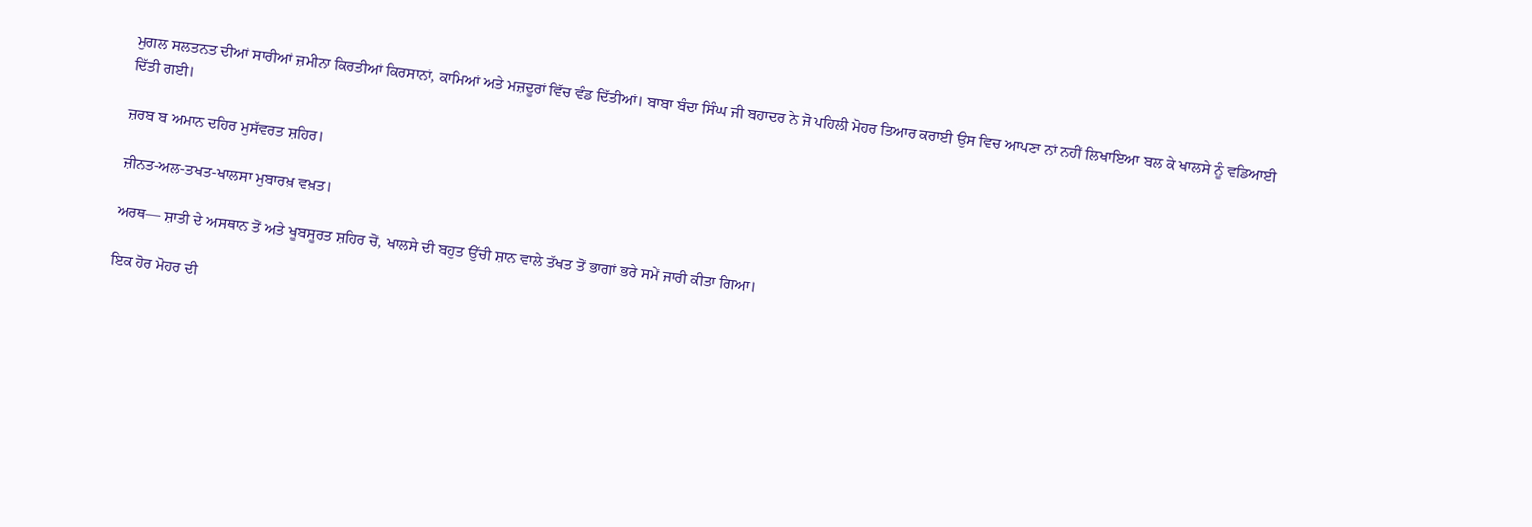ਮੁਗਲ ਸਲਤਨਤ ਦੀਆਂ ਸਾਰੀਆਂ ਜ਼ਮੀਨਾ ਕਿਰਤੀਆਂ ਕਿਰਸਾਨਾਂ, ਕਾਮਿਆਂ ਅਤੇ ਮਜ਼ਦੂਰਾਂ ਵਿੱਚ ਵੰਡ ਦਿੱਤੀਆਂ। ਬਾਬਾ ਬੰਦਾ ਸਿੰਘ ਜੀ ਬਹਾਦਰ ਨੇ ਜੋ ਪਹਿਲੀ ਮੋਹਰ ਤਿਆਰ ਕਰਾਈ ਉਸ ਵਿਚ ਆਪਣਾ ਨਾਂ ਨਹੀਂ ਲਿਖਾਇਆ ਬਲ ਕੇ ਖਾਲਸੇ ਨੂੰ ਵਡਿਆਈ ਦਿੱਤੀ ਗਈ।

ਜ਼ਰਬ ਬ ਅਮਾਨ ਦਹਿਰ ਮੁਸੱਵਰਤ ਸ਼ਹਿਰ।

ਜ਼ੀਨਤ-ਅਲ-ਤਖਤ-ਖਾਲਸਾ ਮੁਬਾਰਖ਼ ਵਖ਼ਤ।

ਅਰਥ— ਸ਼ਾਤੀ ਦੇ ਅਸਥਾਨ ਤੋਂ ਅਤੇ ਖੂਬਸੂਰਤ ਸ਼ਹਿਰ ਚੋਂ, ਖਾਲਸੇ ਦੀ ਬਹੁਤ ਉੱਚੀ ਸ਼ਾਨ ਵਾਲੇ ਤੱਖਤ ਤੋਂ ਭਾਗਾਂ ਭਰੇ ਸਮੇਂ ਜਾਰੀ ਕੀਤਾ ਗਿਆ।

ਇਕ ਹੋਰ ਮੋਹਰ ਦੀ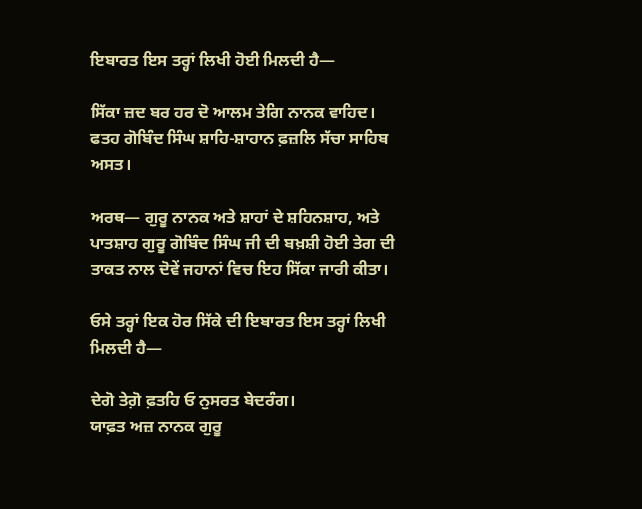ਇਬਾਰਤ ਇਸ ਤਰ੍ਹਾਂ ਲਿਖੀ ਹੋਈ ਮਿਲਦੀ ਹੈ—

ਸਿੱਕਾ ਜ਼ਦ ਬਰ ਹਰ ਦੋ ਆਲਮ ਤੇਗਿ ਨਾਨਕ ਵਾਹਿਦ।
ਫਤਹ ਗੋਬਿੰਦ ਸਿੰਘ ਸ਼ਾਹਿ-ਸ਼ਾਹਾਨ ਫ਼ਜ਼ਲਿ ਸੱਚਾ ਸਾਹਿਬ ਅਸਤ।

ਅਰਥ— ਗੁਰੂ ਨਾਨਕ ਅਤੇ ਸ਼ਾਹਾਂ ਦੇ ਸ਼ਹਿਨਸ਼ਾਹ, ਅਤੇ ਪਾਤਸ਼ਾਹ ਗੁਰੂ ਗੋਬਿੰਦ ਸਿੰਘ ਜੀ ਦੀ ਬਖ਼ਸ਼ੀ ਹੋਈ ਤੇਗ ਦੀ ਤਾਕਤ ਨਾਲ ਦੋਵੇਂ ਜਹਾਨਾਂ ਵਿਚ ਇਹ ਸਿੱਕਾ ਜਾਰੀ ਕੀਤਾ।

ਓਸੇ ਤਰ੍ਹਾਂ ਇਕ ਹੋਰ ਸਿੱਕੇ ਦੀ ਇਬਾਰਤ ਇਸ ਤਰ੍ਹਾਂ ਲਿਖੀ ਮਿਲਦੀ ਹੈ—

ਦੇਗੋ ਤੇਗ਼ੋ ਫ਼ਤਹਿ ਓ ਨੁਸਰਤ ਬੇਦਰੰਗ।
ਯਾਫ਼ਤ ਅਜ਼ ਨਾਨਕ ਗੁਰੂ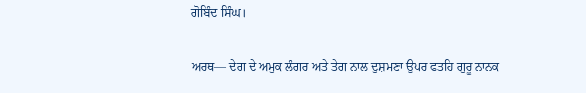ਗੋਬਿੰਦ ਸਿੰਘ।

ਅਰਥ— ਦੇਗ ਦੇ ਅਮੁਕ ਲੰਗਰ ਅਤੇ ਤੇਗ ਨਾਲ ਦੁਸ਼ਮਣਾ ਉਪਰ ਫਤਹਿ ਗੁਰੂ ਨਾਨਕ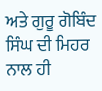ਅਤੇ ਗੁਰੂ ਗੋਬਿੰਦ ਸਿੰਘ ਦੀ ਮਿਹਰ ਨਾਲ ਹੀ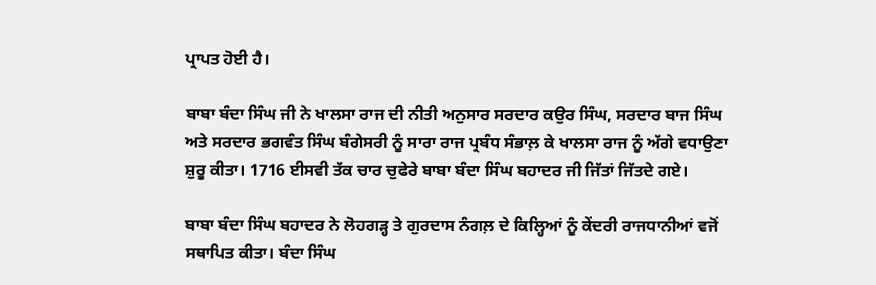ਪ੍ਰਾਪਤ ਹੋਈ ਹੈ।

ਬਾਬਾ ਬੰਦਾ ਸਿੰਘ ਜੀ ਨੇ ਖਾਲਸਾ ਰਾਜ ਦੀ ਨੀਤੀ ਅਨੁਸਾਰ ਸਰਦਾਰ ਕਉਰ ਸਿੰਘ, ਸਰਦਾਰ ਬਾਜ ਸਿੰਘ ਅਤੇ ਸਰਦਾਰ ਭਗਵੰਤ ਸਿੰਘ ਬੰਗੇਸਰੀ ਨੂੰ ਸਾਰਾ ਰਾਜ ਪ੍ਰਬੰਧ ਸੰਭਾਲ਼ ਕੇ ਖਾਲਸਾ ਰਾਜ ਨੂੰ ਅੱਗੇ ਵਧਾਉਣਾ ਸ਼ੁਰੂ ਕੀਤਾ। 1716 ਈਸਵੀ ਤੱਕ ਚਾਰ ਚੁਫੇਰੇ ਬਾਬਾ ਬੰਦਾ ਸਿੰਘ ਬਹਾਦਰ ਜੀ ਜਿੱਤਾਂ ਜਿੱਤਦੇ ਗਏ।

ਬਾਬਾ ਬੰਦਾ ਸਿੰਘ ਬਹਾਦਰ ਨੇ ਲੋਹਗੜ੍ਹ ਤੇ ਗੁਰਦਾਸ ਨੰਗਲ਼ ਦੇ ਕਿਲ੍ਹਿਆਂ ਨੂੰ ਕੇਂਦਰੀ ਰਾਜਧਾਨੀਆਂ ਵਜੋਂ ਸਥਾਪਿਤ ਕੀਤਾ। ਬੰਦਾ ਸਿੰਘ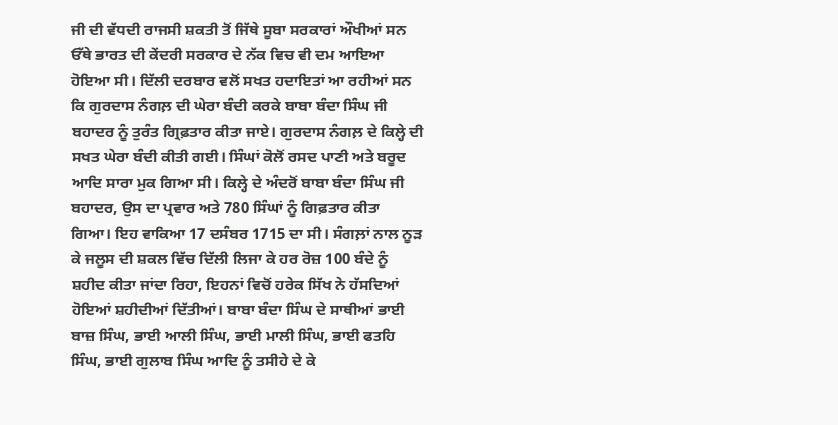ਜੀ ਦੀ ਵੱਧਦੀ ਰਾਜਸੀ ਸ਼ਕਤੀ ਤੋਂ ਜਿੱਥੇ ਸੂਬਾ ਸਰਕਾਰਾਂ ਔਖੀਆਂ ਸਨ ਓੱਥੇ ਭਾਰਤ ਦੀ ਕੇਂਦਰੀ ਸਰਕਾਰ ਦੇ ਨੱਕ ਵਿਚ ਵੀ ਦਮ ਆਇਆ ਹੋਇਆ ਸੀ। ਦਿੱਲੀ ਦਰਬਾਰ ਵਲੋਂ ਸਖਤ ਹਦਾਇਤਾਂ ਆ ਰਹੀਆਂ ਸਨ ਕਿ ਗੁਰਦਾਸ ਨੰਗਲ਼ ਦੀ ਘੇਰਾ ਬੰਦੀ ਕਰਕੇ ਬਾਬਾ ਬੰਦਾ ਸਿੰਘ ਜੀ ਬਹਾਦਰ ਨੂੰ ਤੁਰੰਤ ਗ੍ਰਿਫ਼ਤਾਰ ਕੀਤਾ ਜਾਏ। ਗੁਰਦਾਸ ਨੰਗਲ਼ ਦੇ ਕਿਲ੍ਹੇ ਦੀ ਸਖਤ ਘੇਰਾ ਬੰਦੀ ਕੀਤੀ ਗਈ। ਸਿੰਘਾਂ ਕੋਲੋਂ ਰਸਦ ਪਾਣੀ ਅਤੇ ਬਰੂਦ ਆਦਿ ਸਾਰਾ ਮੁਕ ਗਿਆ ਸੀ। ਕਿਲ੍ਹੇ ਦੇ ਅੰਦਰੋਂ ਬਾਬਾ ਬੰਦਾ ਸਿੰਘ ਜੀ ਬਹਾਦਰ, ਉਸ ਦਾ ਪ੍ਰਵਾਰ ਅਤੇ 780 ਸਿੰਘਾਂ ਨੂੰ ਗਿਫ਼ਤਾਰ ਕੀਤਾ ਗਿਆ। ਇਹ ਵਾਕਿਆ 17 ਦਸੰਬਰ 1715 ਦਾ ਸੀ। ਸੰਗਲ਼ਾਂ ਨਾਲ ਨੂੜ ਕੇ ਜਲੂਸ ਦੀ ਸ਼ਕਲ ਵਿੱਚ ਦਿੱਲੀ ਲਿਜਾ ਕੇ ਹਰ ਰੋਜ਼ 100 ਬੰਦੇ ਨੂੰ ਸ਼ਹੀਦ ਕੀਤਾ ਜਾਂਦਾ ਰਿਹਾ, ਇਹਨਾਂ ਵਿਚੋਂ ਹਰੇਕ ਸਿੱਖ ਨੇ ਹੱਸਦਿਆਂ ਹੋਇਆਂ ਸ਼ਹੀਦੀਆਂ ਦਿੱਤੀਆਂ। ਬਾਬਾ ਬੰਦਾ ਸਿੰਘ ਦੇ ਸਾਥੀਆਂ ਭਾਈ ਬਾਜ਼ ਸਿੰਘ, ਭਾਈ ਆਲੀ ਸਿੰਘ, ਭਾਈ ਮਾਲੀ ਸਿੰਘ, ਭਾਈ ਫਤਹਿ ਸਿੰਘ, ਭਾਈ ਗੁਲਾਬ ਸਿੰਘ ਆਦਿ ਨੂੰ ਤਸੀਹੇ ਦੇ ਕੇ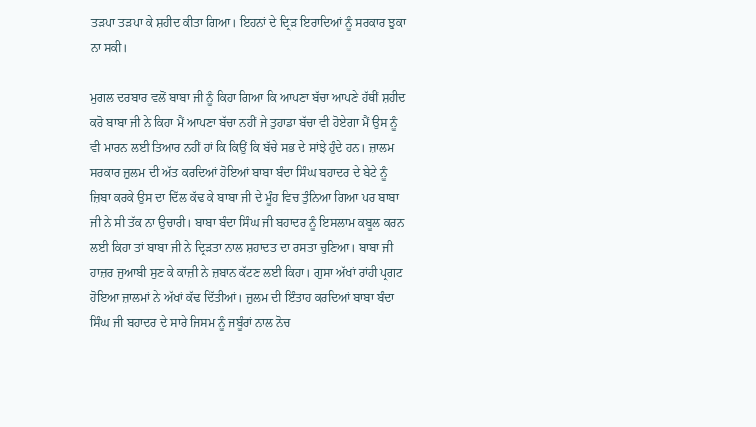ਤੜਪਾ ਤੜਪਾ ਕੇ ਸ਼ਹੀਦ ਕੀਤਾ ਗਿਆ। ਇਹਨਾਂ ਦੇ ਦ੍ਰਿੜ ਇਰਾਦਿਆਂ ਨੂੰ ਸਰਕਾਰ ਝੁਕਾ ਨਾ ਸਕੀ।

ਮੁਗਲ ਦਰਬਾਰ ਵਲੋਂ ਬਾਬਾ ਜੀ ਨੂੰ ਕਿਹਾ ਗਿਆ ਕਿ ਆਪਣਾ ਬੱਚਾ ਆਪਣੇ ਹੱਥੀਂ ਸ਼ਹੀਦ ਕਰੋ ਬਾਬਾ ਜੀ ਨੇ ਕਿਹਾ ਮੈਂ ਆਪਣਾ ਬੱਚਾ ਨਹੀਂ ਜੇ ਤੁਹਾਡਾ ਬੱਚਾ ਵੀ ਹੋਏਗਾ ਮੈਂ ਉਸ ਨੂੰ ਵੀ ਮਾਰਨ ਲਈ ਤਿਆਰ ਨਹੀਂ ਹਾਂ ਕਿ ਕਿਉਂ ਕਿ ਬੱਚੇ ਸਭ ਦੇ ਸਾਂਝੇ ਹੁੰਦੇ ਹਨ। ਜ਼ਾਲਮ ਸਰਕਾਰ ਜ਼ੁਲਮ ਦੀ ਅੱਤ ਕਰਦਿਆਂ ਹੋਇਆਂ ਬਾਬਾ ਬੰਦਾ ਸਿੰਘ ਬਹਾਦਰ ਦੇ ਬੇਟੇ ਨੂੰ ਜ਼ਿਬਾ ਕਰਕੇ ਉਸ ਦਾ ਦਿੱਲ ਕੱਢ ਕੇ ਬਾਬਾ ਜੀ ਦੇ ਮੂੰਹ ਵਿਚ ਤੁੰਨਿਆ ਗਿਆ ਪਰ ਬਾਬਾ ਜੀ ਨੇ ਸੀ ਤੱਕ ਨਾ ਉਚਾਰੀ। ਬਾਬਾ ਬੰਦਾ ਸਿੰਘ ਜੀ ਬਹਾਦਰ ਨੂੰ ਇਸਲਾਮ ਕਬੂਲ ਕਰਨ ਲਈ ਕਿਹਾ ਤਾਂ ਬਾਬਾ ਜੀ ਨੇ ਦ੍ਰਿੜਤਾ ਨਾਲ ਸ਼ਹਾਦਤ ਦਾ ਰਸਤਾ ਚੁਣਿਆ। ਬਾਬਾ ਜੀ ਹਾਜ਼ਰ ਜੁਆਬੀ ਸੁਣ ਕੇ ਕਾਜ਼ੀ ਨੇ ਜ਼ਬਾਨ ਕੱਟਣ ਲਈ ਕਿਹਾ। ਗੁਸਾ ਅੱਖਾਂ ਰਾਂਹੀ ਪ੍ਰਗਟ ਹੋਇਆ ਜ਼ਾਲਮਾਂ ਨੇ ਅੱਖਾਂ ਕੱਢ ਦਿੱਤੀਆਂ। ਜ਼ੁਲਮ ਦੀ ਇੰਤਾਹ ਕਰਦਿਆਂ ਬਾਬਾ ਬੰਦਾ ਸਿੰਘ ਜੀ ਬਹਾਦਰ ਦੇ ਸਾਰੇ ਜਿਸਮ ਨੂੰ ਜਬੂੰਰਾਂ ਨਾਲ ਨੋਚ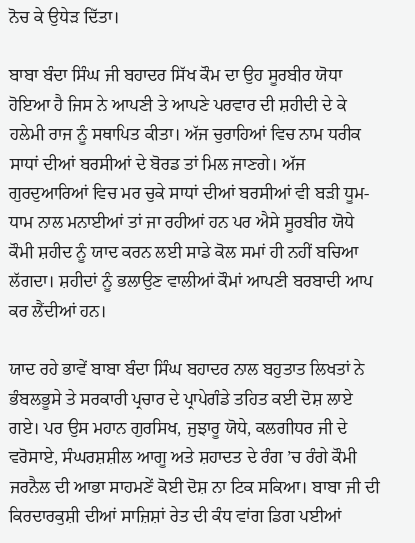ਨੋਚ ਕੇ ਉਧੇੜ ਦਿੱਤਾ।

ਬਾਬਾ ਬੰਦਾ ਸਿੰਘ ਜੀ ਬਹਾਦਰ ਸਿੱਖ ਕੌਮ ਦਾ ਉਹ ਸੂਰਬੀਰ ਯੋਧਾ ਹੋਇਆ ਹੈ ਜਿਸ ਨੇ ਆਪਣੀ ਤੇ ਆਪਣੇ ਪਰਵਾਰ ਦੀ ਸ਼ਹੀਦੀ ਦੇ ਕੇ ਹਲੇਮੀ ਰਾਜ ਨੂੰ ਸਥਾਪਿਤ ਕੀਤਾ। ਅੱਜ ਚੁਰਾਹਿਆਂ ਵਿਚ ਨਾਮ ਧਰੀਕ ਸਾਧਾਂ ਦੀਆਂ ਬਰਸੀਆਂ ਦੇ ਬੋਰਡ ਤਾਂ ਮਿਲ ਜਾਣਗੇ। ਅੱਜ ਗੁਰਦੁਆਰਿਆਂ ਵਿਚ ਮਰ ਚੁਕੇ ਸਾਧਾਂ ਦੀਆਂ ਬਰਸੀਆਂ ਵੀ ਬੜੀ ਧੂਮ-ਧਾਮ ਨਾਲ ਮਨਾਈਆਂ ਤਾਂ ਜਾ ਰਹੀਆਂ ਹਨ ਪਰ ਐਸੇ ਸੂਰਬੀਰ ਯੋਧੇ ਕੌਮੀ ਸ਼ਹੀਦ ਨੂੰ ਯਾਦ ਕਰਨ ਲਈ ਸਾਡੇ ਕੋਲ ਸਮਾਂ ਹੀ ਨਹੀਂ ਬਚਿਆ ਲੱਗਦਾ। ਸ਼ਹੀਦਾਂ ਨੂੰ ਭਲਾਉਣ ਵਾਲੀਆਂ ਕੌਮਾਂ ਆਪਣੀ ਬਰਬਾਦੀ ਆਪ ਕਰ ਲੈਂਦੀਆਂ ਹਨ।

ਯਾਦ ਰਹੇ ਭਾਵੇਂ ਬਾਬਾ ਬੰਦਾ ਸਿੰਘ ਬਹਾਦਰ ਨਾਲ ਬਹੁਤਾਤ ਲਿਖਤਾਂ ਨੇ ਭੰਬਲਭੂਸੇ ਤੇ ਸਰਕਾਰੀ ਪ੍ਰਚਾਰ ਦੇ ਪ੍ਰਾਪੇਗੰਡੇ ਤਹਿਤ ਕਈ ਦੋਸ਼ ਲਾਏ ਗਏ। ਪਰ ਉਸ ਮਹਾਨ ਗੁਰਸਿਖ, ਜੁਝਾਰੂ ਯੋਧੇ, ਕਲਗੀਧਰ ਜੀ ਦੇ ਵਰੋਸਾਏ, ਸੰਘਰਸ਼ਸ਼ੀਲ ਆਗੂ ਅਤੇ ਸ਼ਹਾਦਤ ਦੇ ਰੰਗ ’ਚ ਰੰਗੇ ਕੌਮੀ ਜਰਨੈਲ ਦੀ ਆਭਾ ਸਾਹਮਣੇਂ ਕੋਈ ਦੋਸ਼ ਨਾ ਟਿਕ ਸਕਿਆ। ਬਾਬਾ ਜੀ ਦੀ ਕਿਰਦਾਰਕੁਸ਼ੀ ਦੀਆਂ ਸਾਜ਼ਿਸ਼ਾਂ ਰੇਤ ਦੀ ਕੰਧ ਵਾਂਗ ਡਿਗ ਪਈਆਂ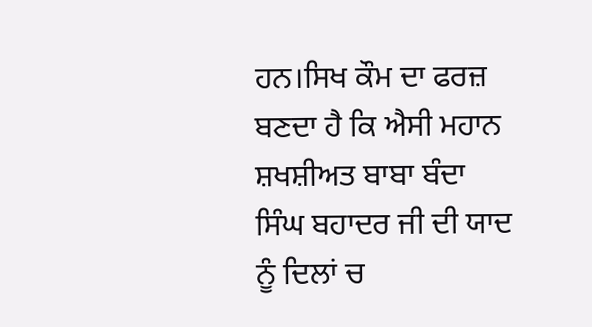ਹਨ।ਸਿਖ ਕੌਮ ਦਾ ਫਰਜ਼ ਬਣਦਾ ਹੈ ਕਿ ਐਸੀ ਮਹਾਨ ਸ਼ਖਸ਼ੀਅਤ ਬਾਬਾ ਬੰਦਾ ਸਿੰਘ ਬਹਾਦਰ ਜੀ ਦੀ ਯਾਦ ਨੂੰ ਦਿਲਾਂ ਚ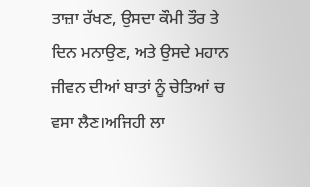ਤਾਜ਼ਾ ਰੱਖਣ, ਉਸਦਾ ਕੌਮੀ ਤੌਰ ਤੇ ਦਿਨ ਮਨਾਉਣ, ਅਤੇ ਉਸਦੇ ਮਹਾਨ ਜੀਵਨ ਦੀਆਂ ਬਾਤਾਂ ਨੂੰ ਚੇਤਿਆਂ ਚ ਵਸਾ ਲੈਣ।ਅਜਿਹੀ ਲਾ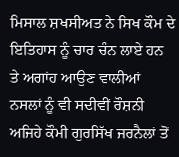ਮਿਸਾਲ ਸ਼ਖਸੀਅਤ ਨੇ ਸਿਖ ਕੌਮ ਦੇ ਇਤਿਹਾਸ ਨੂੰ ਚਾਰ ਚੰਨ ਲਾਏ ਹਨ ਤੇ ਅਗਾਂਹ ਆਉਣ ਵਾਲੀਆਂ ਨਸਲਾਂ ਨੂੰ ਵੀ ਸਦੀਵੀਂ ਰੌਸ਼ਨੀ ਅਜਿਹੇ ਕੌਮੀ ਗੁਰਸਿੱਖ ਜਰਨੈਲਾਂ ਤੋਂ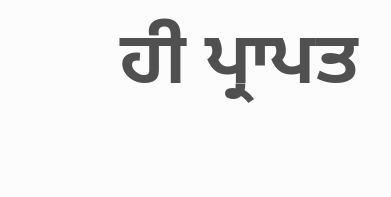ਹੀ ਪ੍ਰਾਪਤ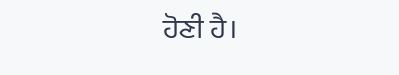ਹੋਣੀ ਹੈ।